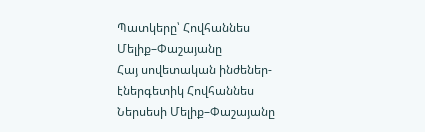Պատկերը՝ Հովհաննես Մելիք–Փաշայանը
Հայ սովետական ինժեներ-էներգետիկ Հովհաննես Ներսեսի Մելիք–Փաշայանը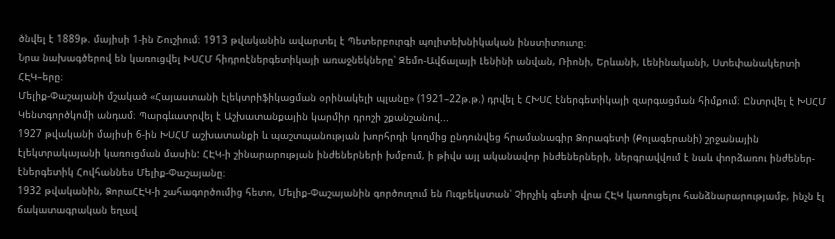ծնվել է 1889թ. մայիսի 1-ին Շուշիում։ 1913 թվականին ավարտել է Պետերբուրգի պոլիտեխնիկական ինստիտուտը։
Նրա նախագծերով են կառուցվել ԽՍՀՄ հիդրոէներգետիկայի առաջնեկները՝ Զեմո-Ավճալայի Լենինի անվան, Ռիոնի, Երևանի, Լենինականի, Ստեփանակերտի ՀԷԿ–երը։
Մելիք-Փաշայանի մշակած «Հայաստանի էլեկտրիֆիկացման օրինակելի պլանը» (1921–22թ.թ.) դրվել է ՀԽՍՀ էներգետիկայի զարգացման հիմքում։ Ընտրվել է ԽՍՀՄ Կենտգործկոմի անդամ։ Պարգևատրվել է Աշխատանքային կարմիր դրոշի շքանշանով...
1927 թվականի մայիսի 6-ին ԽՍՀՄ աշխատանքի և պաշտպանության խորհրդի կողմից ընդունվեց հրամանագիր Ձորագետի (Քոլագերանի) շրջանային էլեկտրակայանի կառուցման մասին: ՀԷԿ-ի շինարարության ինժեներների խմբում, ի թիվս այլ ականավոր ինժեներների, ներգրավվում է նաև փորձառու ինժեներ-էներգետիկ Հովհաննես Մելիք-Փաշայանը։
1932 թվականին, ՁորաՀԷԿ-ի շահագործումից հետո, Մելիք-Փաշայանին գործուղում են Ուզբեկստան՝ Չիրչիկ գետի վրա ՀԷԿ կառուցելու հանձնարարությամբ, ինչն էլ ճակատագրական եղավ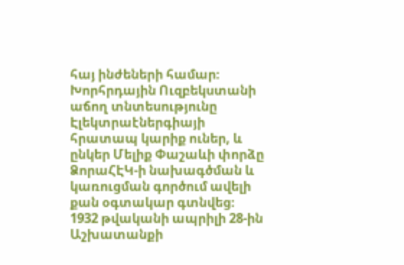հայ ինժեների համար։
Խորհրդային Ուզբեկստանի աճող տնտեսությունը Էլեկտրաէներգիայի հրատապ կարիք ուներ, և ընկեր Մելիք Փաշաևի փորձը ՁորաՀԷԿ-ի նախագծման և կառուցման գործում ավելի քան օգտակար գտնվեց։
1932 թվականի ապրիլի 28-ին Աշխատանքի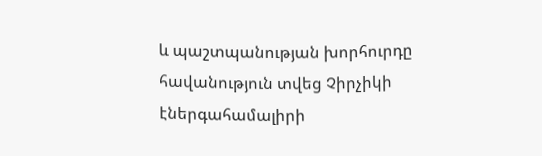և պաշտպանության խորհուրդը հավանություն տվեց Չիրչիկի էներգահամալիրի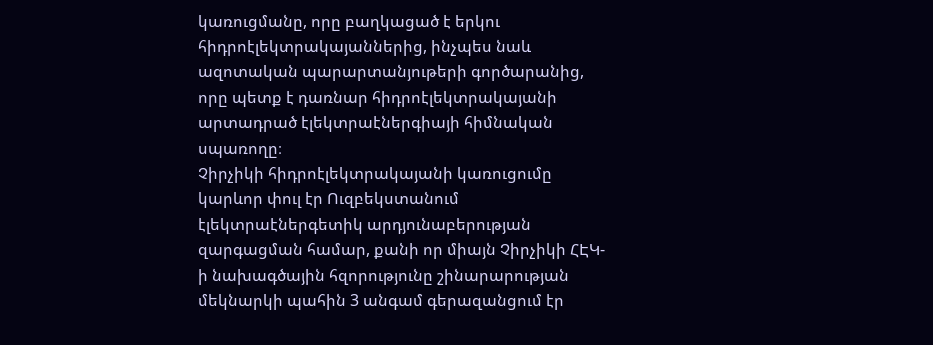կառուցմանը, որը բաղկացած է երկու հիդրոէլեկտրակայաններից, ինչպես նաև ազոտական պարարտանյութերի գործարանից, որը պետք է դառնար հիդրոէլեկտրակայանի արտադրած էլեկտրաէներգիայի հիմնական սպառողը։
Չիրչիկի հիդրոէլեկտրակայանի կառուցումը կարևոր փուլ էր Ուզբեկստանում էլեկտրաէներգետիկ արդյունաբերության զարգացման համար, քանի որ միայն Չիրչիկի ՀԷԿ-ի նախագծային հզորությունը շինարարության մեկնարկի պահին 3 անգամ գերազանցում էր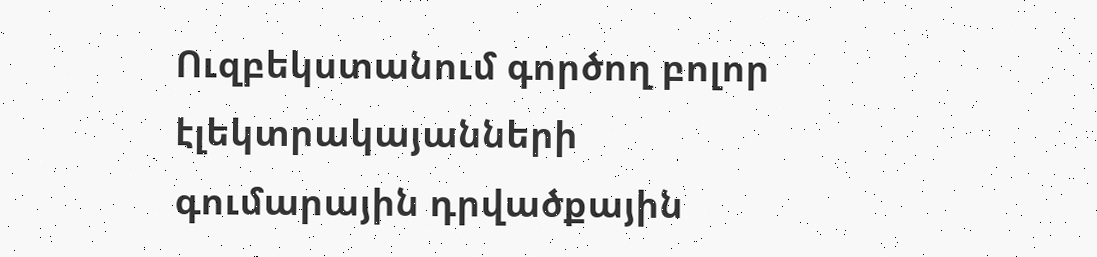Ուզբեկստանում գործող բոլոր էլեկտրակայանների գումարային դրվածքային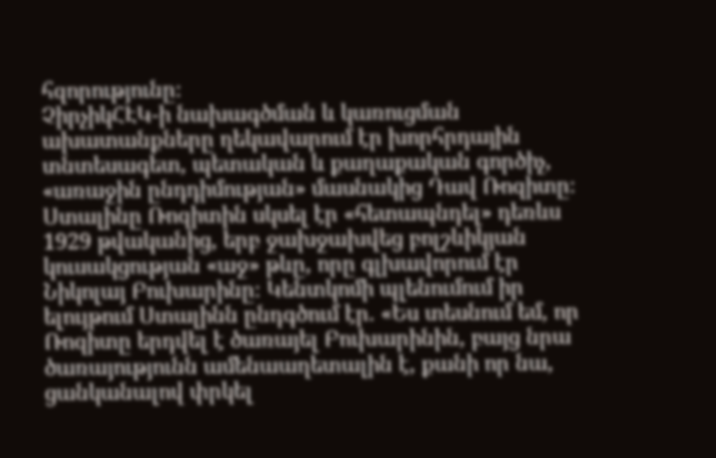հզորությունը։
ՉիրչիկՀԷԿ-ի նախագծման և կառուցման ախատանքները ղեկավարում էր խորհրդային տնտեսագետ, պետական և քաղաքական գործիչ, «առաջին ընդդիմության» մասնակից Դավ Ռոզիտը։
Ստալինը Ռոզիտին սկսել էր «հետապնդել» դեռևս 1929 թվականից, երբ ջախջախվեց բոլշևիկյան կուսակցության «աջ» թևը, որը գլխավորում էր Նիկոլայ Բուխարինը։ Կենտկոմի պլենումում իր ելույթում Ստալինն ընդգծում էր. «Ես տեսնում եմ, որ Ռոզիտը երդվել է ծառայել Բուխարինին, բայց նրա ծառայությունն ամենաաղետալին է, քանի որ նա, ցանկանալով փրկել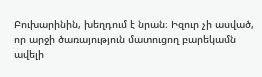Բուխարինին, խեղդում է նրան։ Իզուր չի ասված, որ արջի ծառայություն մատուցող բարեկամն ավելի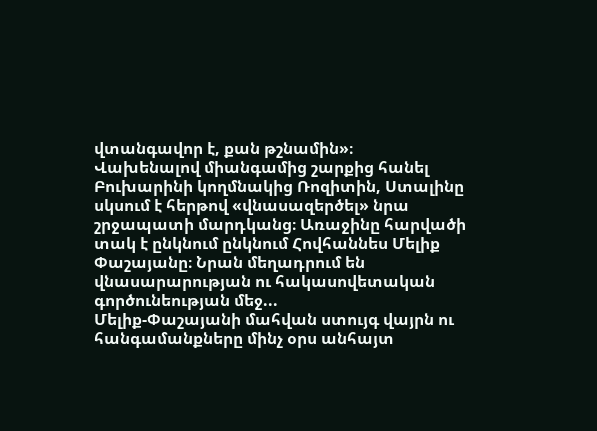վտանգավոր է, քան թշնամին»։
Վախենալով միանգամից շարքից հանել Բուխարինի կողմնակից Ռոզիտին, Ստալինը սկսում է հերթով «վնասազերծել» նրա շրջապատի մարդկանց։ Առաջինը հարվածի տակ է ընկնում ընկնում Հովհաննես Մելիք Փաշայանը։ Նրան մեղադրում են վնասարարության ու հակասովետական գործունեության մեջ...
Մելիք-Փաշայանի մահվան ստույգ վայրն ու հանգամանքները մինչ օրս անհայտ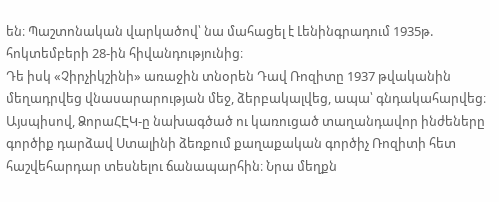են։ Պաշտոնական վարկածով՝ նա մահացել է Լենինգրադում 1935թ. հոկտեմբերի 28-ին հիվանդությունից։
Դե իսկ «Չիրչիկշինի» առաջին տնօրեն Դավ Ռոզիտը 1937 թվականին մեղադրվեց վնասարարության մեջ, ձերբակալվեց, ապա՝ գնդակահարվեց։
Այսպիսով, ՁորաՀԷԿ-ը նախագծած ու կառուցած տաղանդավոր ինժեները գործիք դարձավ Ստալինի ձեռքում քաղաքական գործիչ Ռոզիտի հետ հաշվեհարդար տեսնելու ճանապարհին։ Նրա մեղքն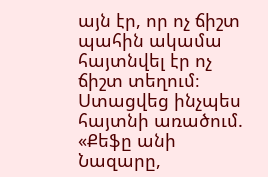այն էր, որ ոչ ճիշտ պահին ակամա հայտնվել էր ոչ ճիշտ տեղում։ Ստացվեց ինչպես հայտնի առածում. «Քեֆը անի Նազարը,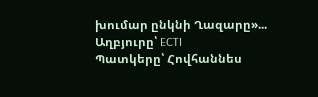խումար ընկնի Ղազարը»...
Աղբյուրը՝ ECTI
Պատկերը՝ Հովհաննես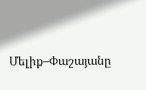Մելիք–Փաշայանը